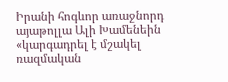Իրանի հոգևոր առաջնորդ այաթոլլա Ալի Խամենեին «կարգադրել է մշակել ռազմական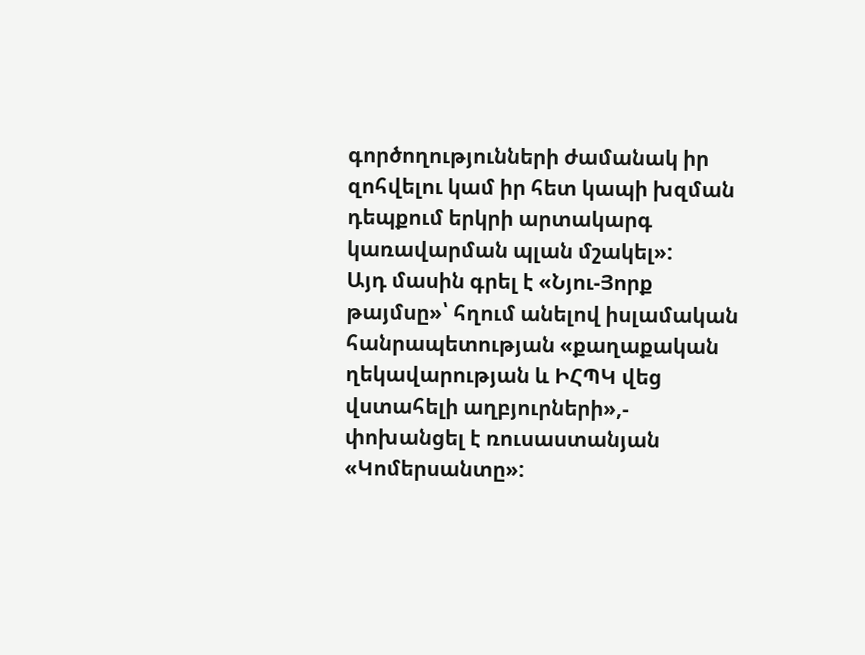գործողությունների ժամանակ իր զոհվելու կամ իր հետ կապի խզման դեպքում երկրի արտակարգ կառավարման պլան մշակել»:
Այդ մասին գրել է «Նյու-Յորք թայմսը»՝ հղում անելով իսլամական հանրապետության «քաղաքական ղեկավարության և ԻՀՊԿ վեց վստահելի աղբյուրների»,- փոխանցել է ռուսաստանյան «Կոմերսանտը»: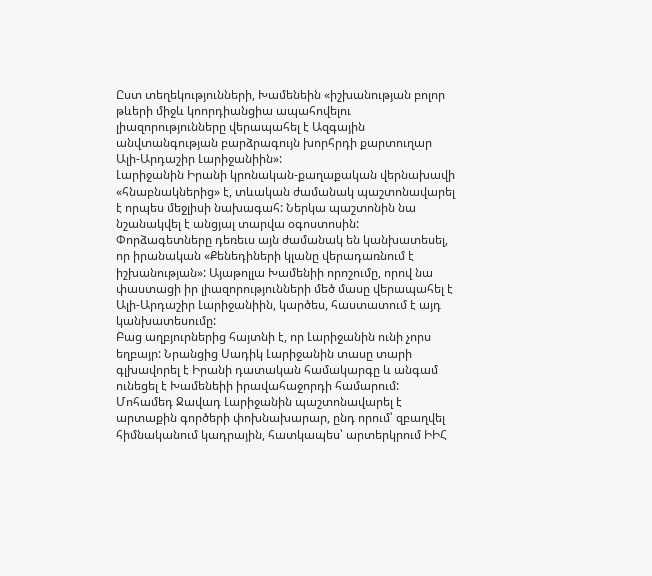Ըստ տեղեկությունների, Խամենեին «իշխանության բոլոր թևերի միջև կոորդիանցիա ապահովելու լիազորությունները վերապահել է Ազգային անվտանգության բարձրագույն խորհրդի քարտուղար Ալի-Արդաշիր Լարիջանիին»:
Լարիջանին Իրանի կրոնական-քաղաքական վերնախավի «հնաբնակներից» է, տևական ժամանակ պաշտոնավարել է որպես մեջլիսի նախագահ: Ներկա պաշտոնին նա նշանակվել է անցյալ տարվա օգոստոսին:
Փորձագետները դեռեւս այն ժամանակ են կանխատեսել, որ իրանական «Քենեդիների կլանը վերադառնում է իշխանության»: Այաթոլլա Խամենիի որոշումը, որով նա փաստացի իր լիազորությունների մեծ մասը վերապահել է Ալի-Արդաշիր Լարիջանիին, կարծես, հաստատում է այդ կանխատեսումը:
Բաց աղբյուրներից հայտնի է, որ Լարիջանին ունի չորս եղբայր: Նրանցից Սադիկ Լարիջանին տասը տարի գլխավորել է Իրանի դատական համակարգը և անգամ ունեցել է Խամենեիի իրավահաջորդի համարում:
Մոհամեդ Ջավադ Լարիջանին պաշտոնավարել է արտաքին գործերի փոխնախարար, ընդ որում՝ զբաղվել հիմնականում կադրային, հատկապես՝ արտերկրում ԻԻՀ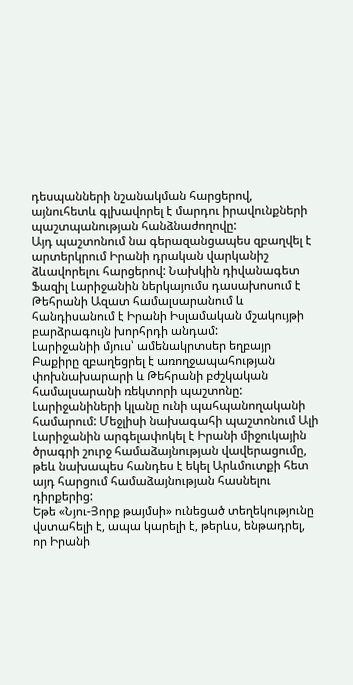դեսպանների նշանակման հարցերով, այնուհետև գլխավորել է մարդու իրավունքների պաշտպանության հանձնաժողովը:
Այդ պաշտոնում նա գերազանցապես զբաղվել է արտերկրում Իրանի դրական վարկանիշ ձևավորելու հարցերով: Նախկին դիվանագետ Ֆազիլ Լարիջանին ներկայումս դասախոսում է Թեհրանի Ազատ համալսարանում և հանդիսանում է Իրանի Իսլամական մշակույթի բարձրագույն խորհրդի անդամ:
Լարիջանիի մյուս՝ ամենակրտսեր եղբայր Բաքիրը զբաղեցրել է առողջապահության փոխնախարարի և Թեհրանի բժշկական համալսարանի ռեկտորի պաշտոնը:
Լարիջանիների կլանը ունի պահպանողականի համարում: Մեջլիսի նախագահի պաշտոնում Ալի Լարիջանին արգելափոկել է Իրանի միջուկային ծրագրի շուրջ համաձայնության վավերացումը, թեև նախապես հանդես է եկել Արևմուտքի հետ այդ հարցում համաձայնության հասնելու դիրքերից:
Եթե «Նյու-Յորք թայմսի» ունեցած տեղեկությունը վստահելի է, ապա կարելի է, թերևս, ենթադրել, որ Իրանի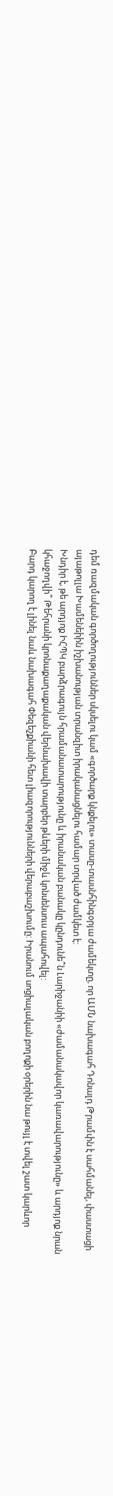դեմ ռազմական գործողություններ սկսելու կամ «գործարք կնքելու» տասը-տասնհինգօրյա ժամեկտը, որ ԱՄՆ նախագահ Դոնալդ Թրամփն է սահմանել, փաստացի այաթոլլա Խամենեիին իշխանության տրանզիտ իրականացնելու համար տրված ժամկետ է:
Խնդիր է, թե արդյոք ԻՀՊԿ բարձրագույն հրամանատարությունը և իրանական բանակը կընդունե՞ն Լարիջանիի «ժամանակավոր կառավարությունը» և արդյոք նրան կհաջողվի՞ Թեհրանի կրոնաքաղաքական վերնախավի տարբեր թևերի միջև կոնսենսուս ապահովել:
Բարդ կարող է լինել նաև նախագահ Փեզեշքիանի հետ լիազորությունների վերաբաշխումը: Իրանում սոցիալական բողոքի օրերին նա թույլ է տվել շատ կարևոր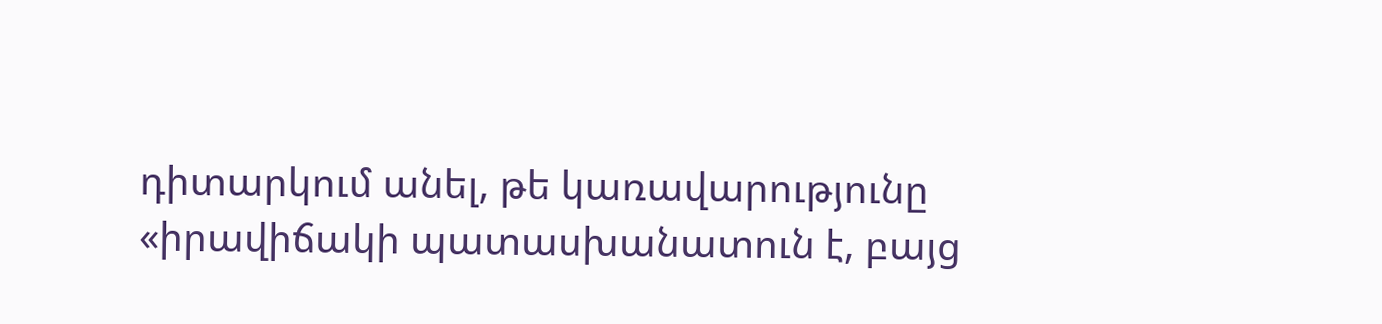դիտարկում անել, թե կառավարությունը «իրավիճակի պատասխանատուն է, բայց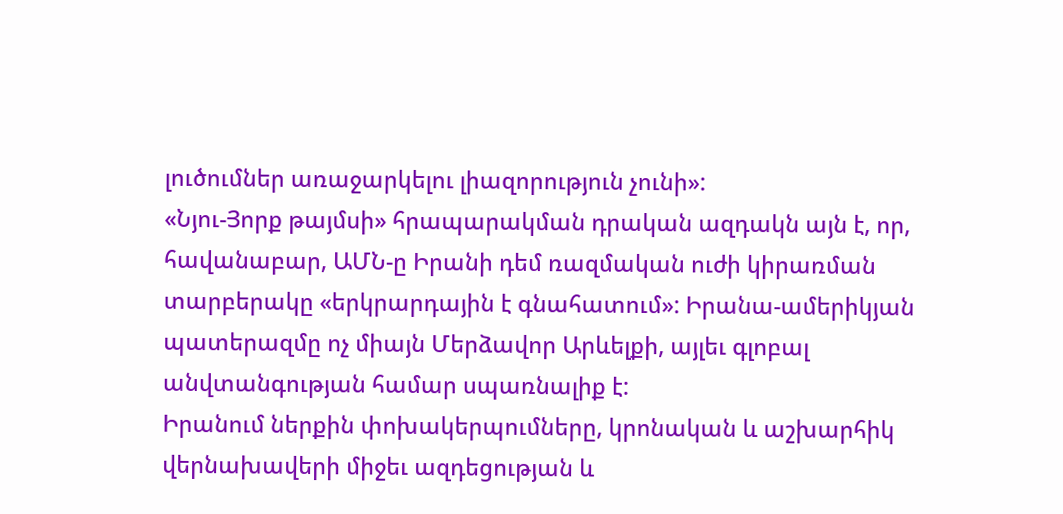լուծումներ առաջարկելու լիազորություն չունի»:
«Նյու-Յորք թայմսի» հրապարակման դրական ազդակն այն է, որ, հավանաբար, ԱՄՆ-ը Իրանի դեմ ռազմական ուժի կիրառման տարբերակը «երկրարդային է գնահատում»: Իրանա-ամերիկյան պատերազմը ոչ միայն Մերձավոր Արևելքի, այլեւ գլոբալ անվտանգության համար սպառնալիք է:
Իրանում ներքին փոխակերպումները, կրոնական և աշխարհիկ վերնախավերի միջեւ ազդեցության և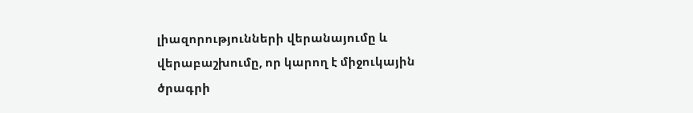լիազորությունների վերանայումը և վերաբաշխումը, որ կարող է միջուկային ծրագրի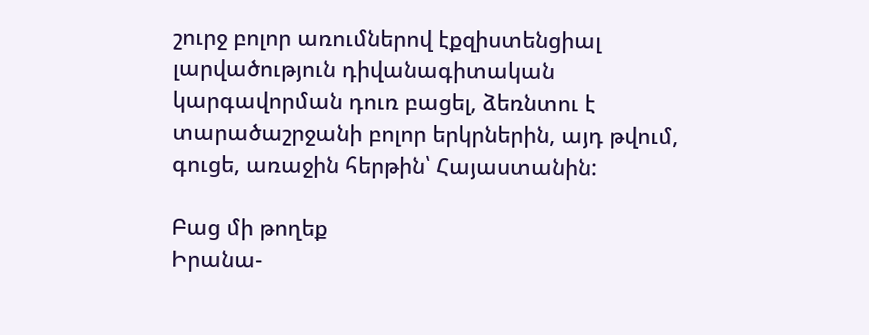շուրջ բոլոր առումներով էքզիստենցիալ լարվածություն դիվանագիտական կարգավորման դուռ բացել, ձեռնտու է տարածաշրջանի բոլոր երկրներին, այդ թվում, գուցե, առաջին հերթին՝ Հայաստանին:

Բաց մի թողեք
Իրանա-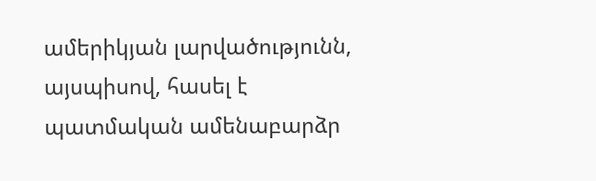ամերիկյան լարվածությունն, այսպիսով, հասել է պատմական ամենաբարձր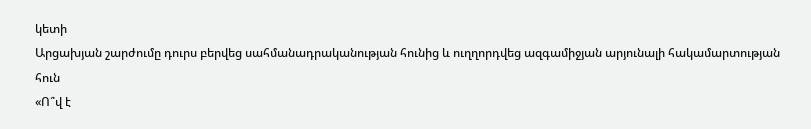կետի
Արցախյան շարժումը դուրս բերվեց սահմանադրականության հունից և ուղղորդվեց ազգամիջյան արյունալի հակամարտության հուն
«Ո՞վ է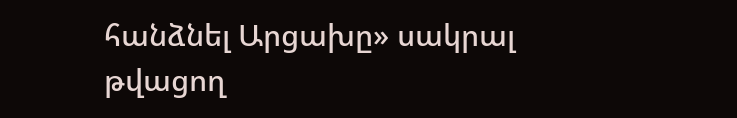հանձնել Արցախը» սակրալ թվացող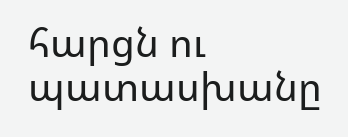հարցն ու պատասխանը